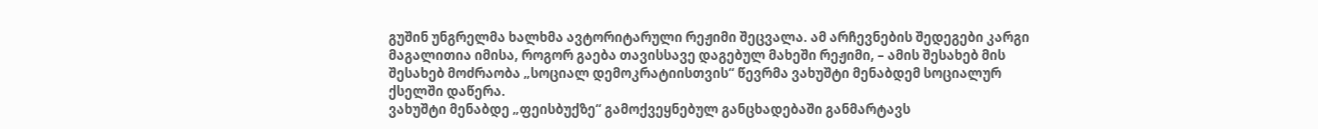გუშინ უნგრელმა ხალხმა ავტორიტარული რეჟიმი შეცვალა. ამ არჩევნების შედეგები კარგი მაგალითია იმისა, როგორ გაება თავისსავე დაგებულ მახეში რეჟიმი, – ამის შესახებ მის შესახებ მოძრაობა „სოციალ დემოკრატიისთვის“ წევრმა ვახუშტი მენაბდემ სოციალურ ქსელში დაწერა.
ვახუშტი მენაბდე „ფეისბუქზე“ გამოქვეყნებულ განცხადებაში განმარტავს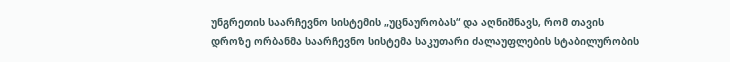უნგრეთის საარჩევნო სისტემის „უცნაურობას“ და აღნიშნავს, რომ თავის დროზე ორბანმა საარჩევნო სისტემა საკუთარი ძალაუფლების სტაბილურობის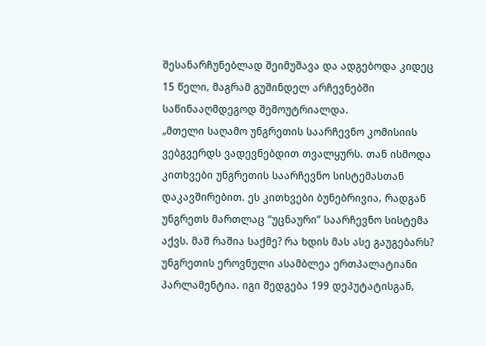შესანარჩუნებლად შეიმუშავა და ადგებოდა კიდეც 15 წელი, მაგრამ გუშინდელ არჩევნებში საწინააღმდეგოდ შემოუტრიალდა.
„მთელი საღამო უნგრეთის საარჩევნო კომისიის ვებგვერდს ვადევნებდით თვალყურს. თან ისმოდა კითხვები უნგრეთის საარჩევნო სისტემასთან დაკავშირებით. ეს კითხვები ბუნებრივია, რადგან უნგრეთს მართლაც “უცნაური” საარჩევნო სისტემა აქვს. მაშ რაშია საქმე? რა ხდის მას ასე გაუგებარს?
უნგრეთის ეროვნული ასამბლეა ერთპალატიანი პარლამენტია. იგი შედგება 199 დეპუტატისგან,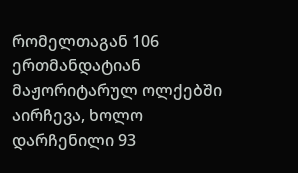რომელთაგან 106 ერთმანდატიან მაჟორიტარულ ოლქებში აირჩევა, ხოლო დარჩენილი 93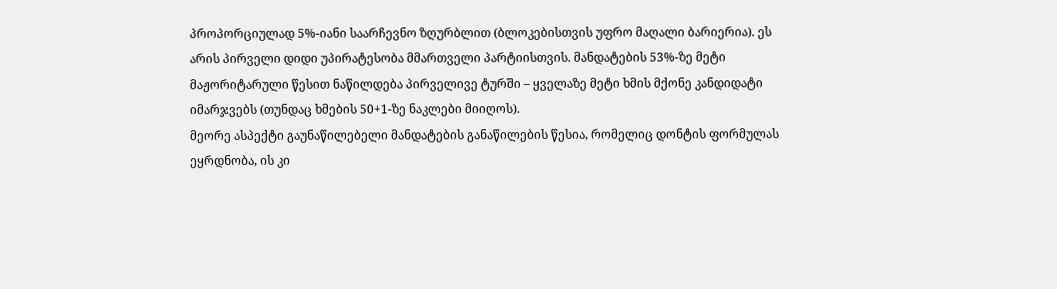პროპორციულად 5%-იანი საარჩევნო ზღურბლით (ბლოკებისთვის უფრო მაღალი ბარიერია). ეს არის პირველი დიდი უპირატესობა მმართველი პარტიისთვის. მანდატების 53%-ზე მეტი მაჟორიტარული წესით ნაწილდება პირველივე ტურში – ყველაზე მეტი ხმის მქონე კანდიდატი იმარჯვებს (თუნდაც ხმების 50+1-ზე ნაკლები მიიღოს).
მეორე ასპექტი გაუნაწილებელი მანდატების განაწილების წესია, რომელიც დონტის ფორმულას ეყრდნობა, ის კი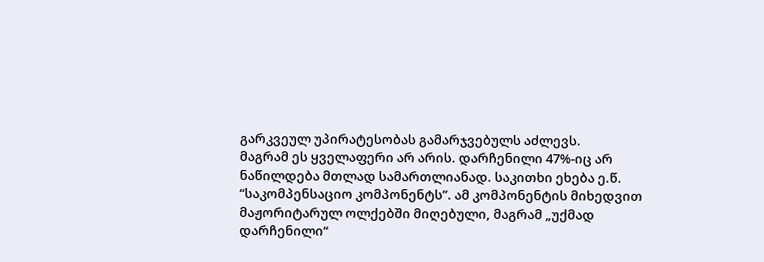გარკვეულ უპირატესობას გამარჯვებულს აძლევს.
მაგრამ ეს ყველაფერი არ არის. დარჩენილი 47%-იც არ ნაწილდება მთლად სამართლიანად. საკითხი ეხება ე.წ. “საკომპენსაციო კომპონენტს”. ამ კომპონენტის მიხედვით მაჟორიტარულ ოლქებში მიღებული, მაგრამ „უქმად დარჩენილი“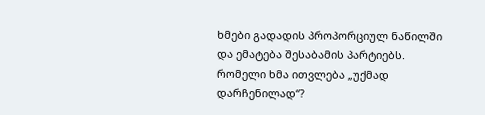ხმები გადადის პროპორციულ ნაწილში და ემატება შესაბამის პარტიებს.
რომელი ხმა ითვლება „უქმად დარჩენილად“?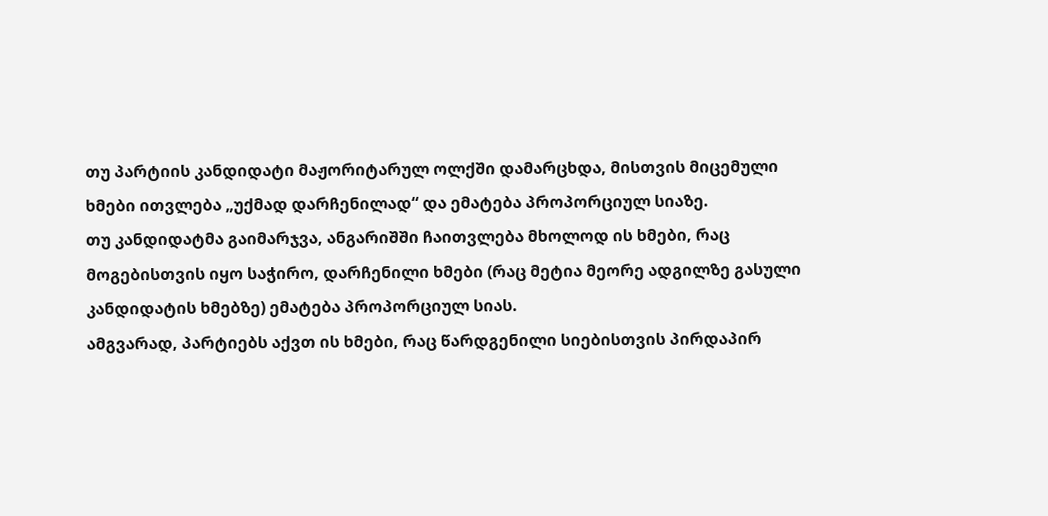თუ პარტიის კანდიდატი მაჟორიტარულ ოლქში დამარცხდა, მისთვის მიცემული ხმები ითვლება „უქმად დარჩენილად“ და ემატება პროპორციულ სიაზე.
თუ კანდიდატმა გაიმარჯვა, ანგარიშში ჩაითვლება მხოლოდ ის ხმები, რაც მოგებისთვის იყო საჭირო, დარჩენილი ხმები (რაც მეტია მეორე ადგილზე გასული კანდიდატის ხმებზე) ემატება პროპორციულ სიას.
ამგვარად, პარტიებს აქვთ ის ხმები, რაც წარდგენილი სიებისთვის პირდაპირ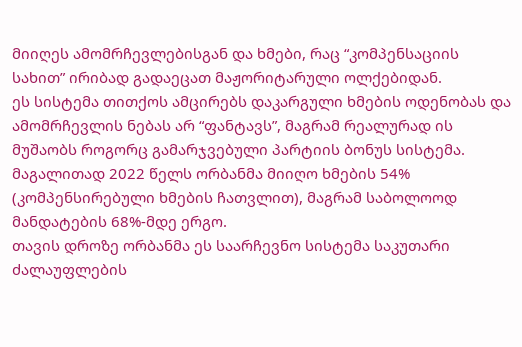მიიღეს ამომრჩევლებისგან და ხმები, რაც “კომპენსაციის სახით” ირიბად გადაეცათ მაჟორიტარული ოლქებიდან.
ეს სისტემა თითქოს ამცირებს დაკარგული ხმების ოდენობას და ამომრჩევლის ნებას არ “ფანტავს”, მაგრამ რეალურად ის მუშაობს როგორც გამარჯვებული პარტიის ბონუს სისტემა. მაგალითად 2022 წელს ორბანმა მიიღო ხმების 54% (კომპენსირებული ხმების ჩათვლით), მაგრამ საბოლოოდ მანდატების 68%-მდე ერგო.
თავის დროზე ორბანმა ეს საარჩევნო სისტემა საკუთარი ძალაუფლების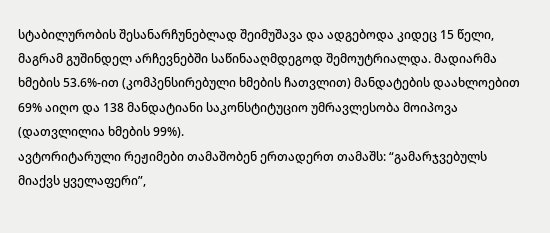სტაბილურობის შესანარჩუნებლად შეიმუშავა და ადგებოდა კიდეც 15 წელი, მაგრამ გუშინდელ არჩევნებში საწინააღმდეგოდ შემოუტრიალდა. მადიარმა ხმების 53.6%-ით (კომპენსირებული ხმების ჩათვლით) მანდატების დაახლოებით 69% აიღო და 138 მანდატიანი საკონსტიტუციო უმრავლესობა მოიპოვა (დათვლილია ხმების 99%).
ავტორიტარული რეჟიმები თამაშობენ ერთადერთ თამაშს: “გამარჯვებულს მიაქვს ყველაფერი”,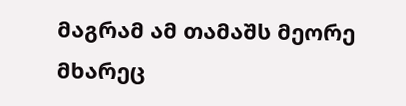მაგრამ ამ თამაშს მეორე მხარეც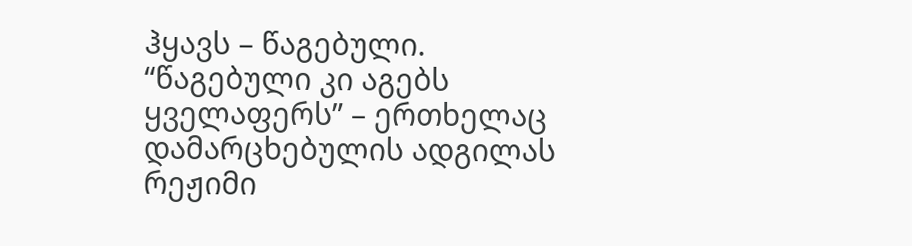ჰყავს – წაგებული. “წაგებული კი აგებს ყველაფერს” – ერთხელაც დამარცხებულის ადგილას რეჟიმი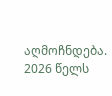აღმოჩნდება. 2026 წელს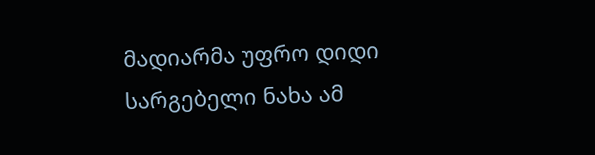მადიარმა უფრო დიდი სარგებელი ნახა ამ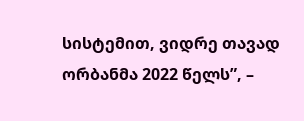სისტემით, ვიდრე თავად ორბანმა 2022 წელს”, –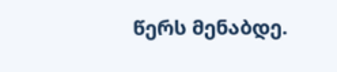წერს მენაბდე.